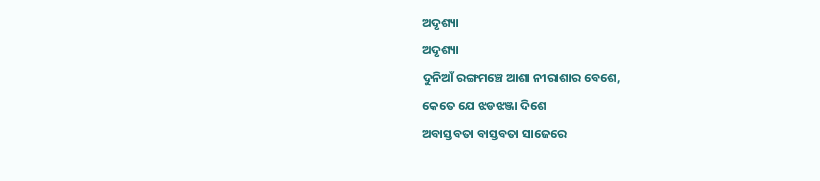ଅଦୃଶ୍ୟା
ଅଦୃଶ୍ୟା
ଦୁନିଆଁ ରଙ୍ଗମଞ୍ଚେ ଆଶା ନୀରାଶାର ବେଶେ,
କେତେ ଯେ ଝଡଝଞ୍ଜା ଦିଶେ
ଅବାସ୍ତବତା ବାସ୍ତବତା ସାଜେରେ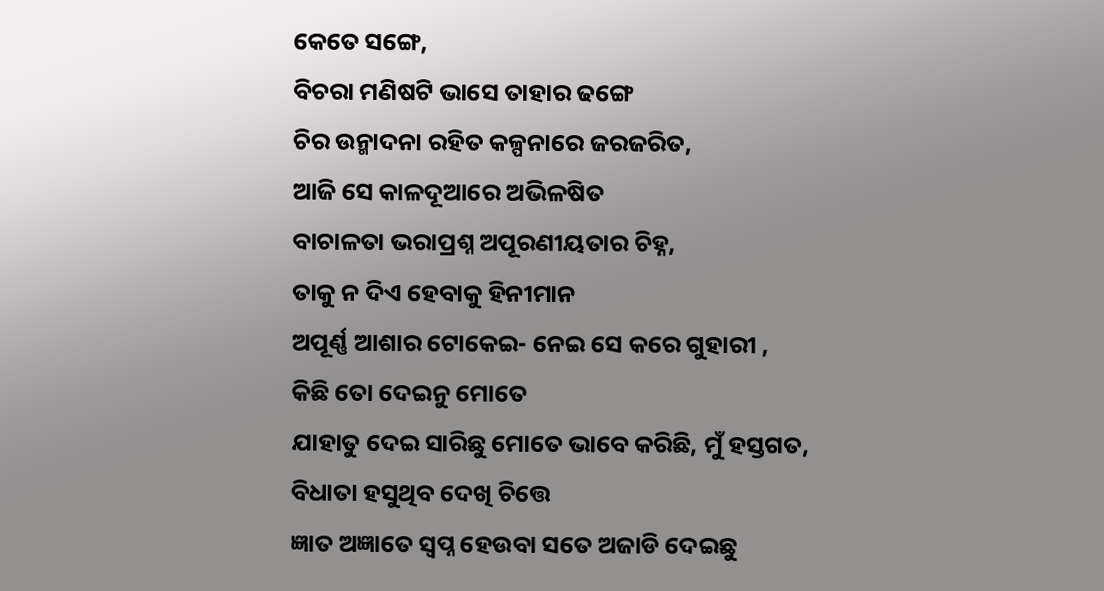କେତେ ସଙ୍ଗେ,
ବିଚରା ମଣିଷଟି ଭାସେ ତାହାର ଢଙ୍ଗେ
ଚିର ଉନ୍ମାଦନା ରହିତ କଳ୍ପନାରେ ଜରଜରିତ,
ଆଜି ସେ କାଳଦୂଆରେ ଅଭିଳଷିତ
ବାଚାଳତା ଭରାପ୍ରଶ୍ନ ଅପୂରଣୀୟତାର ଚିହ୍ନ,
ତାକୁ ନ ଦିଏ ହେବାକୁ ହିନୀମାନ
ଅପୂର୍ଣ୍ଣ ଆଶାର ଟୋକେଇ- ନେଇ ସେ କରେ ଗୁହାରୀ ,
କିଛି ତୋ ଦେଇନୁ ମୋତେ
ଯାହାତୁ ଦେଇ ସାରିଛୁ ମୋତେ ଭାବେ କରିଛି, ମୁଁ ହସ୍ତଗତ,
ବିଧାତା ହସୁଥିବ ଦେଖି ଚିତ୍ତେ
ଜ୍ଞାତ ଅଜ୍ଞାତେ ସ୍ୱପ୍ନ ହେଉବା ସତେ ଅଜାଡି ଦେଇଛୁ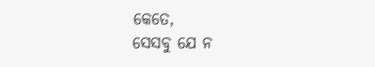କେତେ,
ସେସବୁ ଯେ ନ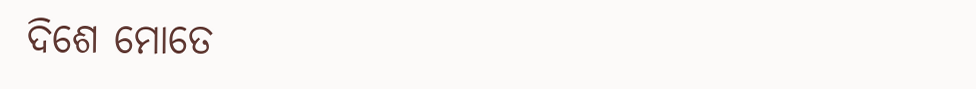ଦିଶେ ମୋତେ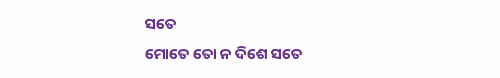ସତେ
ମୋତେ ତୋ ନ ଦିଶେ ସତେ